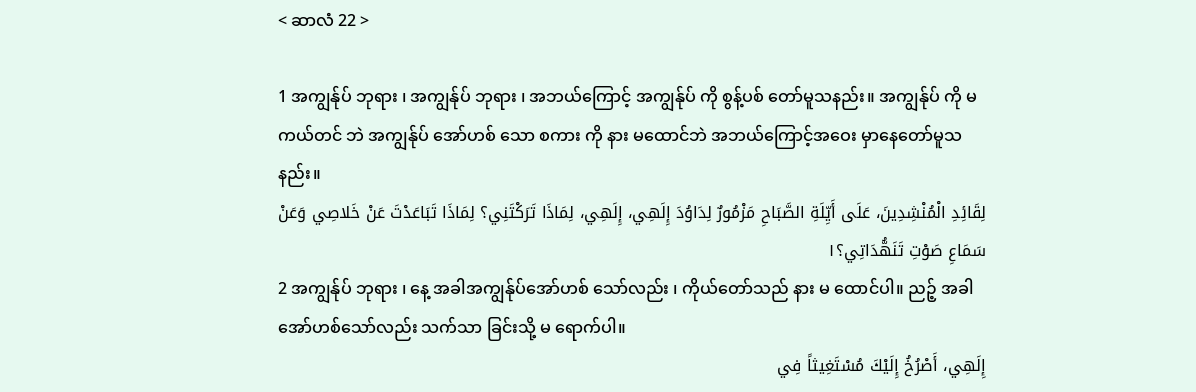< ဆာလံ 22 >

1 အကျွန်ုပ် ဘုရား ၊ အကျွန်ုပ် ဘုရား ၊ အဘယ်ကြောင့် အကျွန်ုပ် ကို စွန့်ပစ် တော်မူသနည်း။ အကျွန်ုပ် ကို မကယ်တင် ဘဲ အကျွန်ုပ် အော်ဟစ် သော စကား ကို နား မထောင်ဘဲ အဘယ်ကြောင့်အဝေး မှာနေတော်မူသနည်း။
لِقَائِدِ الْمُنْشِدِينَ، عَلَى أَيِّلَةِ الصَّبَاحِ مَزْمُورٌ لِدَاوُدَ إِلَهِي، إِلَهِي، لِمَاذَا تَرَكْتَنِي؟ لِمَاذَا تَبَاعَدْتَ عَنْ خَلاصِي وَعَنْ سَمَاعِ صَوْتِ تَنَهُّدَاتِي؟١
2 အကျွန်ုပ် ဘုရား ၊ နေ့ အခါအကျွန်ုပ်အော်ဟစ် သော်လည်း ၊ ကိုယ်တော်သည် နား မ ထောင်ပါ။ ညဉ့် အခါ အော်ဟစ်သော်လည်း သက်သာ ခြင်းသို့ မ ရောက်ပါ။
إِلَهِي، أَصْرُخُ إِلَيْكَ مُسْتَغِيثاً فِي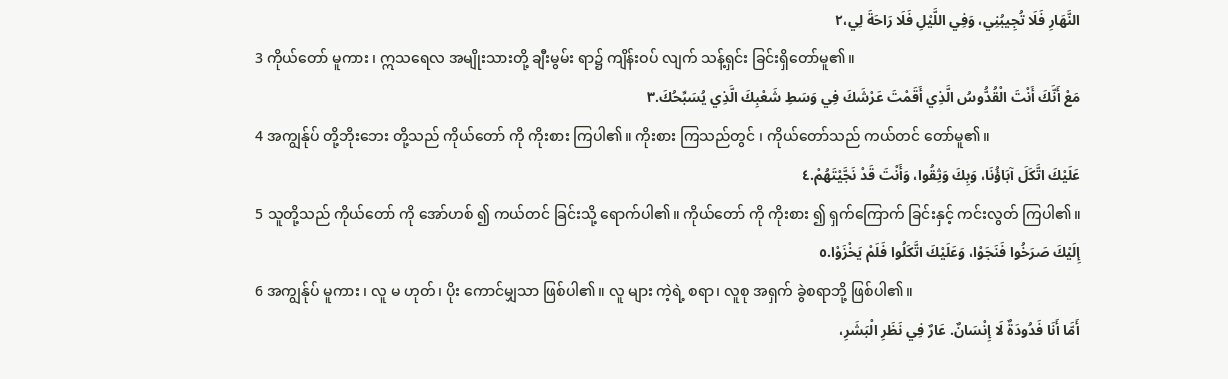النَّهَارِ فَلَا تُجِيبُنِي، وَفِي اللَّيْلِ فَلَا رَاحَةَ لِي،٢
3 ကိုယ်တော် မူကား ၊ ဣသရေလ အမျိုးသားတို့ ချီးမွမ်း ရာ၌ ကျိန်းဝပ် လျက် သန့်ရှင်း ခြင်းရှိတော်မူ၏။
مَعْ أَنَّكَ أَنْتَ الْقُدُّوسُ الَّذِي أَقَمْتَ عَرْشَكَ فِي وَسَطِ شَعْبِكَ الَّذِي يُسَبِّحُكَ.٣
4 အကျွန်ုပ် တို့ဘိုးဘေး တို့သည် ကိုယ်တော် ကို ကိုးစား ကြပါ၏။ ကိုးစား ကြသည်တွင် ၊ ကိုယ်တော်သည် ကယ်တင် တော်မူ၏။
عَلَيْكَ اتَّكَلَ آبَاؤُنَا، وَبِكَ وَثِقُوا، وَأَنْتَ قَدْ نَجَّيْتَهُمْ.٤
5 သူတို့သည် ကိုယ်တော် ကို အော်ဟစ် ၍ ကယ်တင် ခြင်းသို့ ရောက်ပါ၏။ ကိုယ်တော် ကို ကိုးစား ၍ ရှက်ကြောက် ခြင်းနှင့် ကင်းလွတ် ကြပါ၏။
إِلَيْكَ صَرَخُوا فَنَجَوْا، وَعَلَيْكَ اتَّكَلُوا فَلَمْ يَخْزَوْا.٥
6 အကျွန်ုပ် မူကား ၊ လူ မ ဟုတ်၊ ပိုး ကောင်မျှသာ ဖြစ်ပါ၏။ လူ များ ကဲ့ရဲ့ စရာ၊ လူစု အရှက် ခွဲစရာဘို့ ဖြစ်ပါ၏။
أَمَّا أَنَا فَدُودَةٌ لَا إِنْسَانٌ. عَارٌ فِي نَظَرِ الْبَشَرِ،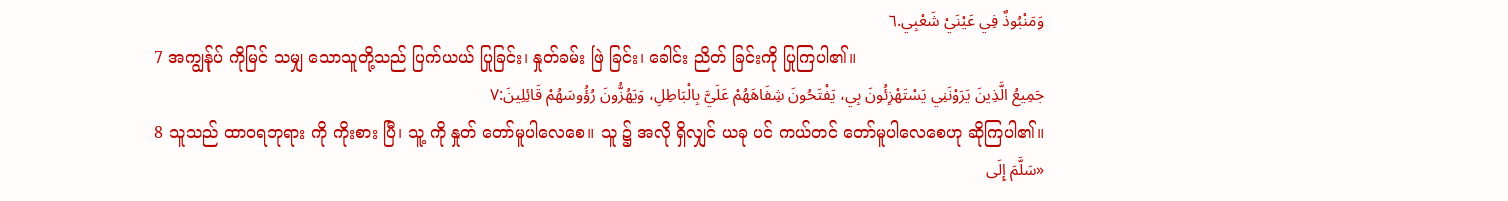وَمَنْبُوذٌ فِي عَيْنَيْ شَعْبِي.٦
7 အကျွန်ုပ် ကိုမြင် သမျှ သောသူတို့သည် ပြက်ယယ် ပြုခြင်း၊ နှုတ်ခမ်း ဖြဲ ခြင်း၊ ခေါင်း ညိတ် ခြင်းကို ပြုကြပါ၏။
جَمِيعُ الَّذِينَ يَرَوْنَنِي يَسْتَهْزِئُونَ بِي، يَفْتَحُونَ شِفَاهَهُمْ عَلَيَّ بِالْبَاطِلِ، وَيَهُزُّونَ رُؤُوسَهُمْ قَائِلِينَ:٧
8 သူသည် ထာဝရဘုရား ကို ကိုးစား ပြီ၊ သူ့ ကို နှုတ် တော်မူပါလေစေ။ သူ ၌ အလို ရှိလျှင် ယခု ပင် ကယ်တင် တော်မူပါလေစေဟု ဆိုကြပါ၏။
«سَلَّمَ إِلَى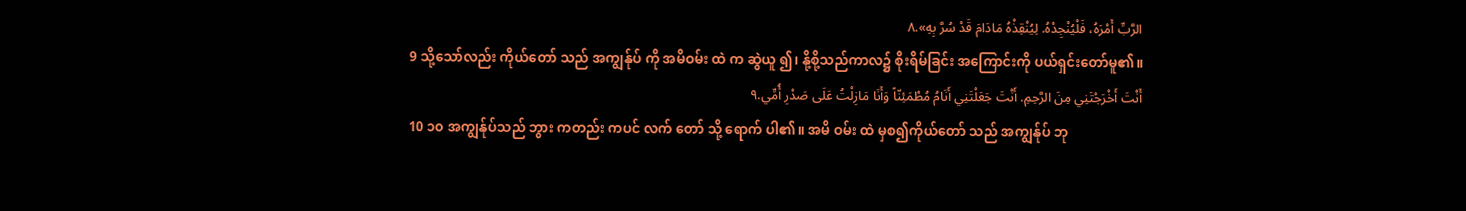الرَّبِّ أَمْرَهُ، فَلْيُنْجِدْهُ. لِيُنْقِذْهُ مَادَامَ قَدْ سُرَّ بِهِ».٨
9 သို့သော်လည်း ကိုယ်တော် သည် အကျွန်ုပ် ကို အမိဝမ်း ထဲ က ဆွဲယူ ၍၊ နို့စို့သည်ကာလ၌ စိုးရိမ်ခြင်း အကြောင်းကို ပယ်ရှင်းတော်မူ၏။
أَنْتَ أَخْرَجْتَنِي مِنَ الرَّحِمِ. أَنْتَ جَعَلْتَنِي أَنَامُ مُطْمَئِنّاً وَأَنَا مَازِلْتُ عَلَى صَدْرِ أُمِّي.٩
10 ၁၀ အကျွန်ုပ်သည် ဘွား ကတည်း ကပင် လက် တော် သို့ ရောက် ပါ၏။ အမိ ဝမ်း ထဲ မှစ၍ကိုယ်တော် သည် အကျွန်ုပ် ဘု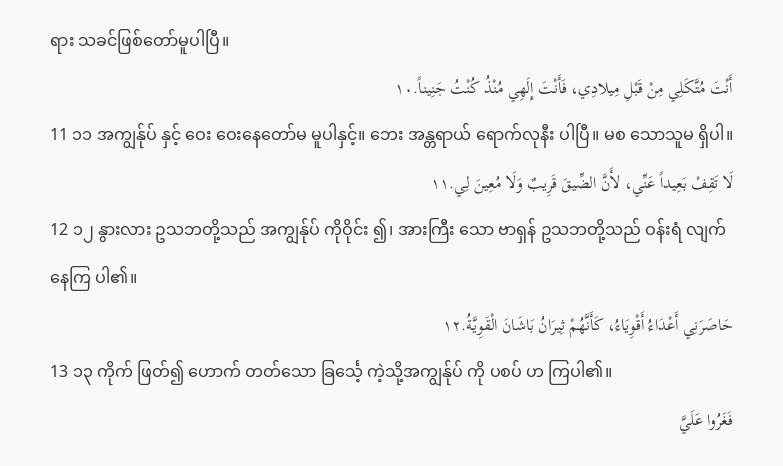ရား သခင်ဖြစ်တော်မူပါပြီ။
أَنْتَ مُتَّكَلِي مِنْ قَبْلِ مِيلادِي، فَأَنْتَ إِلَهِي مُنْذُ كُنْتُ جَنِيناً.١٠
11 ၁၁ အကျွန်ုပ် နှင့် ဝေး ဝေးနေတော်မ မူပါနှင့်။ ဘေး အန္တရာယ် ရောက်လုနီး ပါပြီ။ မစ သောသူမ ရှိပါ။
لَا تَقِفْ بَعِيداً عَنِّي، لأَنَّ الضِّيقَ قَرِيبٌ وَلَا مُعِينَ لِي.١١
12 ၁၂ နွားလား ဥသဘတို့သည် အကျွန်ုပ် ကိုဝိုင်း ၍၊ အားကြီး သော ဗာရှန် ဥသဘတို့သည် ဝန်းရံ လျက် နေကြ ပါ၏။
حَاصَرَنِي أَعْدَاءُ أَقْوِيَاءُ، كَأَنَّهُمْ ثِيرَانُ بَاشَانَ الْقَوِيَّةُ.١٢
13 ၁၃ ကိုက် ဖြတ်၍ ဟောက် တတ်သော ခြင်္သေ့ ကဲ့သို့အကျွန်ုပ် ကို ပစပ် ဟ ကြပါ၏။
فَغَرُوا عَلَيَّ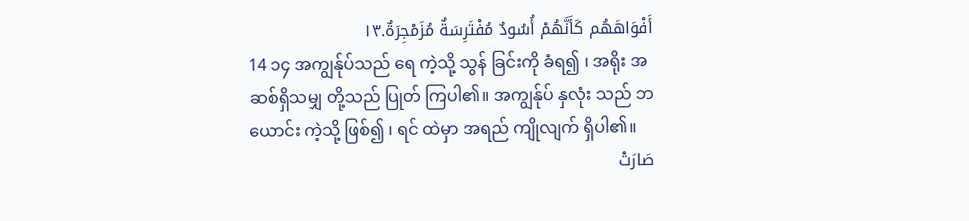أَفْوَاهَهُم كَأَنَّهُمْ أُسُودٌ مُفْتَرِسَةٌ مُزَمْجِرَةٌ.١٣
14 ၁၄ အကျွန်ုပ်သည် ရေ ကဲ့သို့ သွန် ခြင်းကို ခံရ၍ ၊ အရိုး အဆစ်ရှိသမျှ တို့သည် ပြုတ် ကြပါ၏။ အကျွန်ုပ် နှလုံး သည် ဘယောင်း ကဲ့သို့ ဖြစ်၍ ၊ ရင် ထဲမှာ အရည် ကျိုလျက် ရှိပါ၏။
صَارَتْ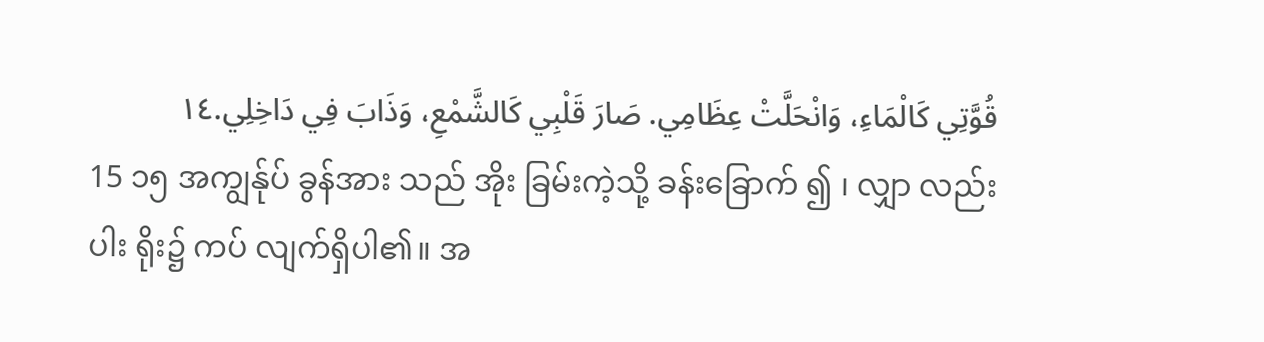قُوَّتِي كَالْمَاءِ، وَانْحَلَّتْ عِظَامِي. صَارَ قَلْبِي كَالشَّمْعِ، وَذَابَ فِي دَاخِلِي.١٤
15 ၁၅ အကျွန်ုပ် ခွန်အား သည် အိုး ခြမ်းကဲ့သို့ ခန်းခြောက် ၍ ၊ လျှာ လည်း ပါး ရိုး၌ ကပ် လျက်ရှိပါ၏။ အ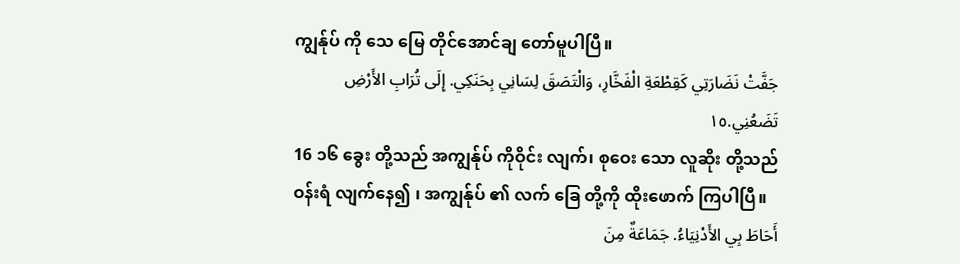ကျွန်ုပ် ကို သေ မြေ တိုင်အောင်ချ တော်မူပါပြီ။
جَفَّتْ نَضَارَتِي كَقِطْعَةِ الْفَخَّارِ، وَالْتَصَقَ لِسَانِي بِحَنَكِي. إِلَى تُرَابِ الأَرْضِ تَضَعُنِي.١٥
16 ၁၆ ခွေး တို့သည် အကျွန်ုပ် ကိုဝိုင်း လျက်၊ စုဝေး သော လူဆိုး တို့သည် ဝန်းရံ လျက်နေ၍ ၊ အကျွန်ုပ် ၏ လက် ခြေ တို့ကို ထိုးဖောက် ကြပါပြီ။
أَحَاطَ بِي الأَدْنِيَاءُ. جَمَاعَةٌ مِنَ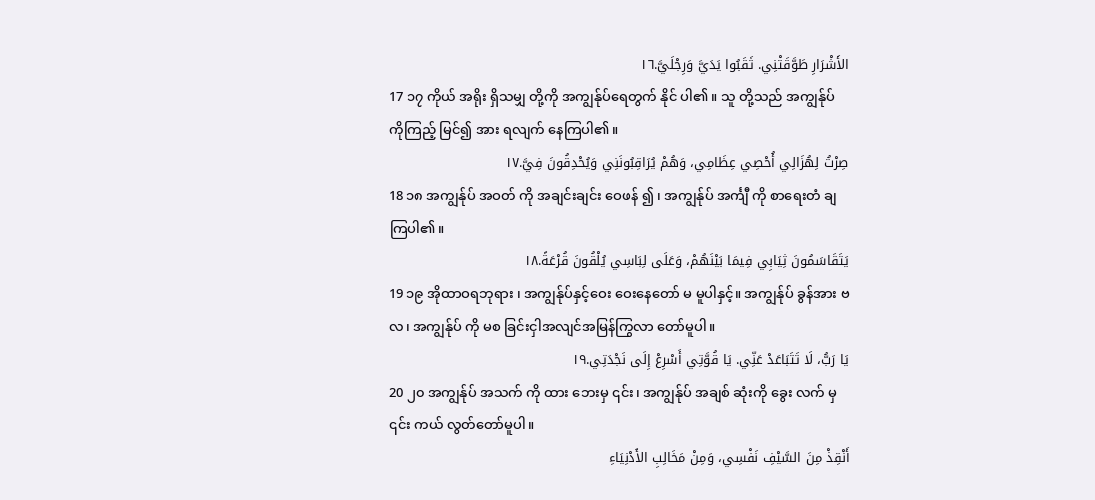الأَشْرَارِ طَوَّقَتْنِي. ثَقَبُوا يَدَيَّ وَرِجْلَيَّ.١٦
17 ၁၇ ကိုယ် အရိုး ရှိသမျှ တို့ကို အကျွန်ုပ်ရေတွက် နိုင် ပါ၏။ သူ တို့သည် အကျွန်ုပ် ကိုကြည့် မြင်၍ အား ရလျက် နေကြပါ၏။
صِرْتُ لِهُزَالِي أُحْصِي عِظَامِي، وَهُمْ يُرَاقِبُونَنِي وَيُحْدِقُونَ فِيَّ.١٧
18 ၁၈ အကျွန်ုပ် အဝတ် ကို အချင်းချင်း ဝေဖန် ၍ ၊ အကျွန်ုပ် အင်္ကျီ ကို စာရေးတံ ချ ကြပါ၏။
يَتَقَاسَمُونَ ثِيَابِي فِيمَا بَيْنَهُمْ، وَعَلَى لِبَاسِي يُلْقُونَ قُرْعَةً.١٨
19 ၁၉ အိုထာဝရဘုရား ၊ အကျွန်ုပ်နှင့်ဝေး ဝေးနေတော် မ မူပါနှင့်။ အကျွန်ုပ် ခွန်အား ဗလ၊ အကျွန်ုပ် ကို မစ ခြင်းငှါအလျင်အမြန်ကြွလာ တော်မူပါ။
يَا رَبُّ، لَا تَتَبَاعَدْ عَنِّي. يَا قُوَّتِي أَسْرِعْ إِلَى نَجْدَتِي.١٩
20 ၂၀ အကျွန်ုပ် အသက် ကို ထား ဘေးမှ ၎င်း၊ အကျွန်ုပ် အချစ် ဆုံးကို ခွေး လက် မှ ၎င်း ကယ် လွတ်တော်မူပါ။
أَنْقِذْ مِنَ السَّيْفِ نَفْسِي، وَمِنْ مَخَالِبِ الأَدْنِيَاءِ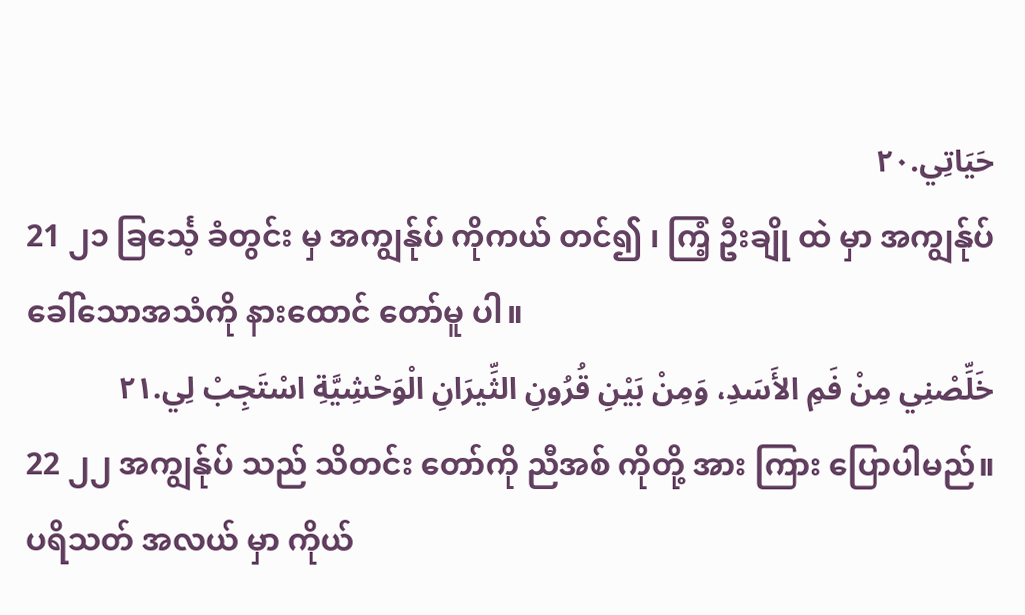حَيَاتِي.٢٠
21 ၂၁ ခြင်္သေ့ ခံတွင်း မှ အကျွန်ုပ် ကိုကယ် တင်၍ ၊ ကြံ့ ဦးချို ထဲ မှာ အကျွန်ုပ် ခေါ်သောအသံကို နားထောင် တော်မူ ပါ။
خَلِّصْنِي مِنْ فَمِ الأَسَدِ، وَمِنْ بَيْنِ قُرُونِ الثِّيرَانِ الْوَحْشِيَّةِ اسْتَجِبْ لِي.٢١
22 ၂၂ အကျွန်ုပ် သည် သိတင်း တော်ကို ညီအစ် ကိုတို့ အား ကြား ပြောပါမည်။ ပရိသတ် အလယ် မှာ ကိုယ်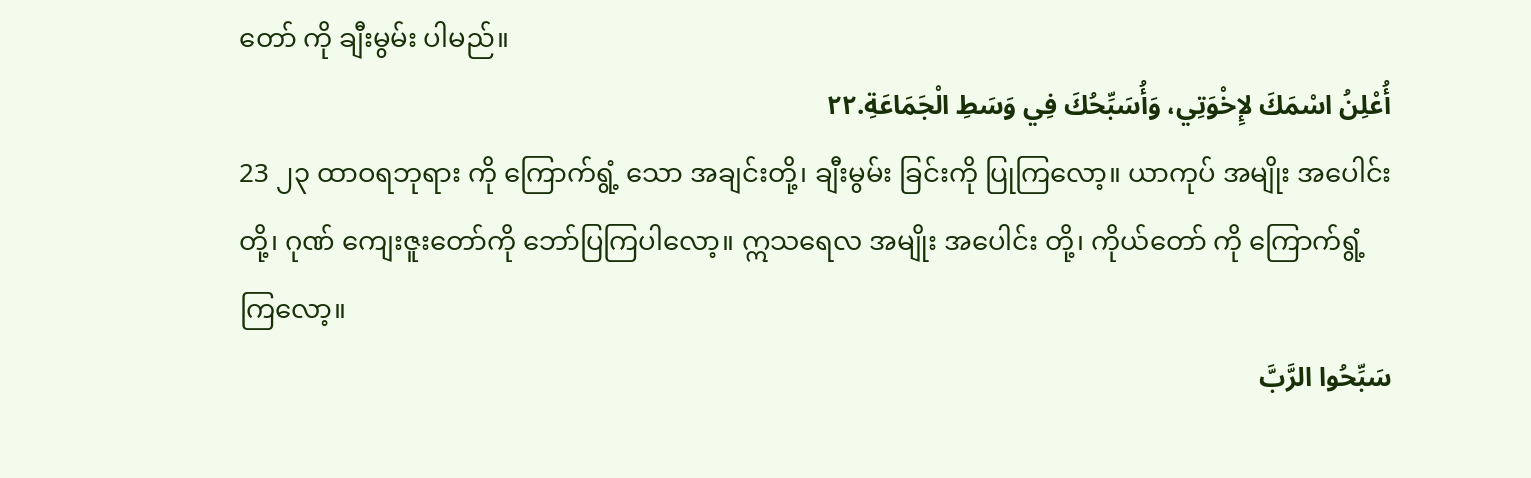တော် ကို ချီးမွမ်း ပါမည်။
أُعْلِنُ اسْمَكَ لإِخْوَتِي، وَأُسَبِّحُكَ فِي وَسَطِ الْجَمَاعَةِ.٢٢
23 ၂၃ ထာဝရဘုရား ကို ကြောက်ရွံ့ သော အချင်းတို့၊ ချီးမွမ်း ခြင်းကို ပြုကြလော့။ ယာကုပ် အမျိုး အပေါင်း တို့၊ ဂုဏ် ကျေးဇူးတော်ကို ဘော်ပြကြပါလော့။ ဣသရေလ အမျိုး အပေါင်း တို့၊ ကိုယ်တော် ကို ကြောက်ရွံ့ ကြလော့။
سَبِّحُوا الرَّبَّ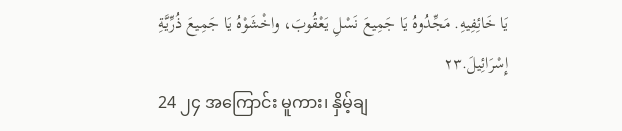يَا خَائِفِيهِ. مَجِّدُوهُ يَا جَمِيعَ نَسْلِ يَعْقُوبَ، واخْشَوْهُ يَا جَمِيعَ ذُرِّيَّةِ إِسْرَائِيلَ.٢٣
24 ၂၄ အကြောင်း မူကား၊ နှိမ့်ချ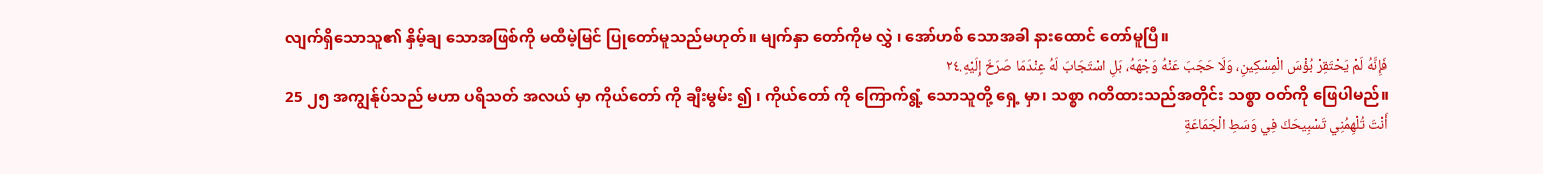လျက်ရှိသောသူ၏ နှိမ့်ချ သောအဖြစ်ကို မထီမဲ့မြင် ပြုတော်မူသည်မဟုတ်။ မျက်နှာ တော်ကိုမ လွှဲ ၊ အော်ဟစ် သောအခါ နားထောင် တော်မူပြီ။
فَإِنَّهُ لَمْ يَحْتَقِرْ بُؤْسَ الْمِسْكِينِ، وَلَا حَجَبَ عَنْهُ وَجْهَهُ، بَلِ اسْتَجَابَ لَهُ عِنْدَمَا صَرَخَ إِلَيْهِ.٢٤
25 ၂၅ အကျွန်ုပ်သည် မဟာ ပရိသတ် အလယ် မှာ ကိုယ်တော် ကို ချီးမွမ်း ၍ ၊ ကိုယ်တော် ကို ကြောက်ရွံ့ သောသူတို့ ရှေ့ မှာ၊ သစ္စာ ဂတိထားသည်အတိုင်း သစ္စာ ဝတ်ကို ဖြေပါမည်။
أَنْتَ تُلْهِمُنِي تَسْبِيحَكَ فِي وَسَطِ الْجَمَاعَةِ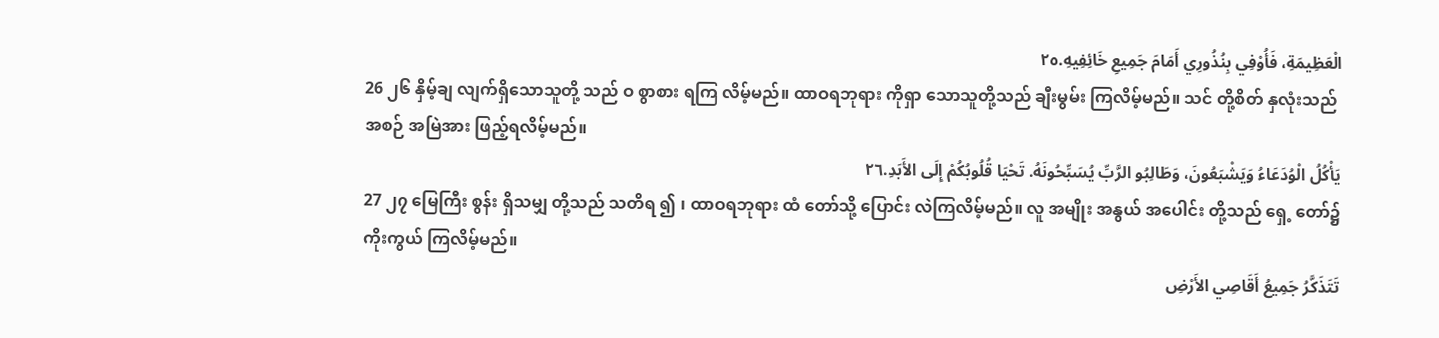الْعَظِيمَةِ، فَأُوْفِي بِنُذُورِي أَمَامَ جَمِيعِ خَائِفِيهِ.٢٥
26 ၂၆ နှိမ့်ချ လျက်ရှိသောသူတို့ သည် ဝ စွာစား ရကြ လိမ့်မည်။ ထာဝရဘုရား ကိုရှာ သောသူတို့သည် ချီးမွမ်း ကြလိမ့်မည်။ သင် တို့စိတ် နှလုံးသည် အစဉ် အမြဲအား ဖြည့်ရလိမ့်မည်။
يَأْكُلُ الْوُدَعَاءُ وَيَشْبَعُونَ، وَطَالِبُو الرَّبِّ يُسَبِّحُونَهُ. تَحْيَا قُلُوبُكُمْ إِلَى الأَبَدِ.٢٦
27 ၂၇ မြေကြီး စွန်း ရှိသမျှ တို့သည် သတိရ ၍ ၊ ထာဝရဘုရား ထံ တော်သို့ ပြောင်း လဲကြလိမ့်မည်။ လူ အမျိုး အနွယ် အပေါင်း တို့သည် ရှေ့ တော်၌ ကိုးကွယ် ကြလိမ့်မည်။
تَتَذَكَّرُ جَمِيعُ أَقَاصِي الأَرْضِ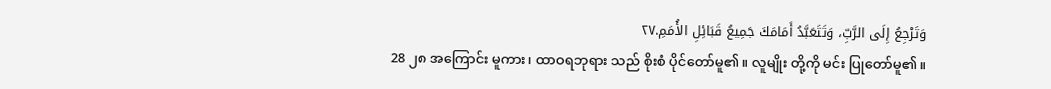وَتَرْجِعُ إِلَى الرَّبِّ، وَتَتَعَبَّدُ أَمَامَكَ جَمِيعُ قَبَائِلِ الأُمَمِ.٢٧
28 ၂၈ အကြောင်း မူကား၊ ထာဝရဘုရား သည် စိုးစံ ပိုင်တော်မူ၏။ လူမျိုး တို့ကို မင်း ပြုတော်မူ၏။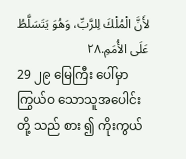لأَنَّ الْمُلْكَ لِلرَّبِّ، وَهُوَ يَتَسَلَّطُ عَلَى الأُمَمِ.٢٨
29 ၂၉ မြေကြီး ပေါ်မှာ ကြွယ်ဝ သောသူအပေါင်း တို့ သည် စား ၍ ကိုးကွယ်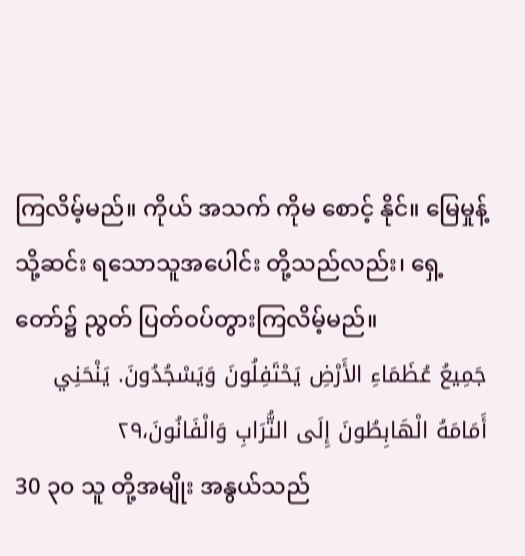ကြလိမ့်မည်။ ကိုယ် အသက် ကိုမ စောင့် နိုင်။ မြေမှုန့် သို့ဆင်း ရသောသူအပေါင်း တို့သည်လည်း၊ ရှေ့ တော်၌ ညွတ် ပြတ်ဝပ်တွားကြလိမ့်မည်။
جَمِيعُ عُظَمَاءِ الأَرْضِ يَحْتَفِلُونَ وَيَسْجُدُونَ. يَنْحَنِي أَمَامَهُ الْهَابِطُونَ إِلَى التُّرَابِ وَالْفَانُونَ،٢٩
30 ၃၀ သူ တို့အမျိုး အနွယ်သည်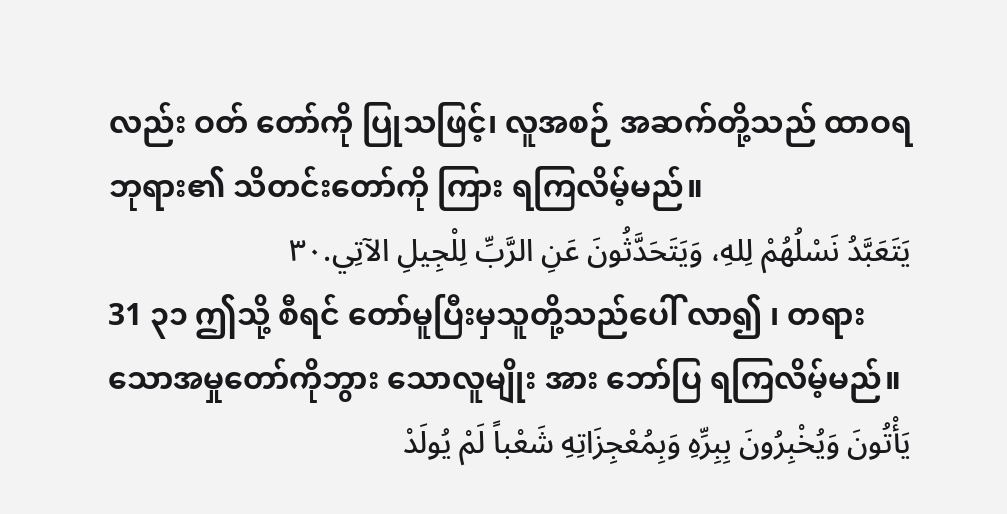လည်း ဝတ် တော်ကို ပြုသဖြင့်၊ လူအစဉ် အဆက်တို့သည် ထာဝရ ဘုရား၏ သိတင်းတော်ကို ကြား ရကြလိမ့်မည်။
يَتَعَبَّدُ نَسْلُهُمْ لِلهِ، وَيَتَحَدَّثُونَ عَنِ الرَّبِّ لِلْجِيلِ الآتِي.٣٠
31 ၃၁ ဤသို့ စီရင် တော်မူပြီးမှသူတို့သည်ပေါ် လာ၍ ၊ တရား သောအမှုတော်ကိုဘွား သောလူမျိုး အား ဘော်ပြ ရကြလိမ့်မည်။
يَأْتُونَ وَيُخْبِرُونَ بِبِرِّهِ وَبِمُعْجِزَاتِهِ شَعْباً لَمْ يُولَدْ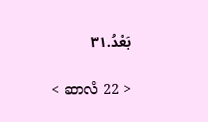بَعْدُ.٣١

< ဆာလံ 22 >